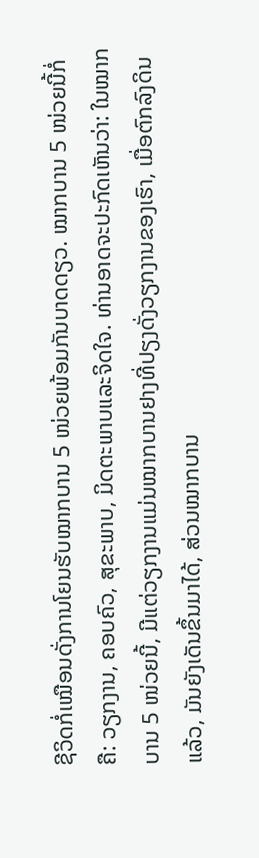ຊີວິດກໍ່ເໝືອນດັ່ງການໂຍນຮັບໝາກບານ 5 ໜ່ວຍພ້ອມກັນບາດດຽວ. ໝາກບານ 5 ໜ່ວຍນີ້ກໍ່ຄື: ວຽກງານ, ຄອບຄົວ, ສຸຂະພາບ, ມິດຕະພາບແລະຈິດໃຈ. ທ່ານອາດຈະປະກົດເຫັນວ່າ: ໃນໝາກບານ 5 ໜ່ວຍນີ້, ມີແຕ່ວຽກງານແມ່ນໝາກບານຢາງທີ່ປຽງດັ່ງວຽກງານຂອງເຮົາ, ເມື່ອຕົກລົງດິນແລ້ວ, ມັນຍັງເດັນຂຶ້ນມາໄດ້, ສ່ວນໝາກບານ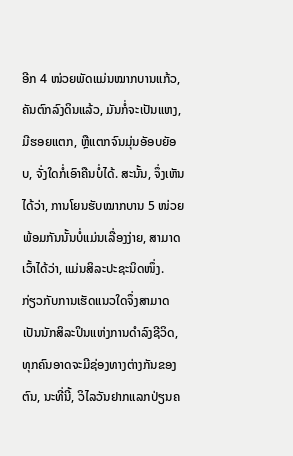ອີກ 4 ໜ່ວຍພັດແມ່ນໝາກບານແກ້ວ, ຄັນຕົກລົງດິນແລ້ວ, ມັນກໍ່ຈະເປັນແຫງ, ມີຮອຍແຕກ, ຫຼືແຕກຈົນມຸ່ນອັອບຍັອບ, ຈັ່ງໃດກໍ່ເອົາຄືນບໍ່ໄດ້. ສະນັ້ນ, ຈຶ່ງເຫັນໄດ້ວ່າ, ການໂຍນຮັບໝາກບານ 5 ໜ່ວຍພ້ອມກັນນັ້ນບໍ່ແມ່ນເລື່ອງງ່າຍ, ສາມາດເວົ້າໄດ້ວ່າ, ແມ່ນສິລະປະຊະນິດໜຶ່ງ.
ກ່ຽວກັບການເຮັດແນວໃດຈຶ່ງສາມາດເປັນນັກສິລະປິນແຫ່ງການດຳລົງຊີວິດ, ທຸກຄົນອາດຈະມີຊ່ອງທາງຕ່າງກັນຂອງຕົນ, ນະທີ່ນີ້, ວິໄລວັນຢາກແລກປ່ຽນຄ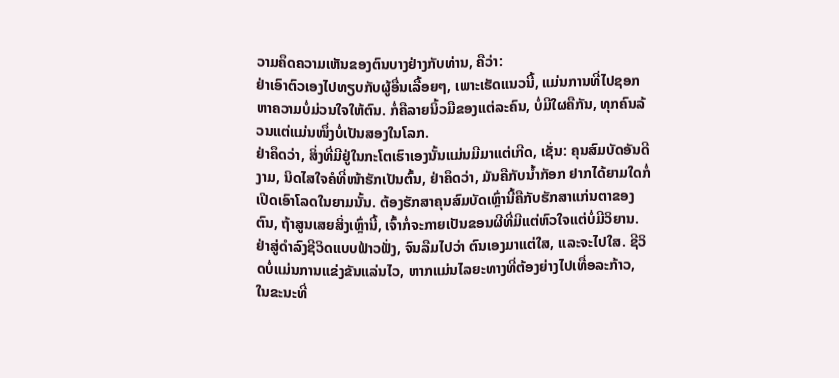ວາມຄຶດຄວາມເຫັນຂອງຕົນບາງຢ່າງກັບທ່ານ, ຄືວ່າ:
ຢ່າເອົາຕົວເອງໄປທຽບກັບຜູ້ອື່ນເລື້ອຍໆ, ເພາະເຮັດແນວນີ້, ແມ່ນການທີ່ໄປຊອກຫາຄວາມບໍ່ມ່ວນໃຈໃຫ້ຕົນ. ກໍ່ຄືລາຍນິ້ວມືຂອງແຕ່ລະຄົນ, ບໍ່ມີໃຜຄືກັນ, ທຸກຄົນລ້ວນແຕ່ແມ່ນໜຶ່ງບໍ່ເປັນສອງໃນໂລກ.
ຢ່າຄຶດວ່າ, ສິ່ງທີ່ມີຢູ່ໃນກະໂຕເຮົາເອງນັ້ນແມ່ນມີມາແຕ່ເກີດ, ເຊັ່ນ: ຄຸນສົມບັດອັນດີງາມ, ນິດໄສໃຈຄໍທີ່ໜ້າຮັກເປັນຕົ້ນ, ຢ່າຄຶດວ່າ, ມັນຄືກັບນ້ຳກັອກ ຢາກໄດ້ຍາມໃດກໍ່ເປີດເອົາໂລດໃນຍາມນັ້ນ. ຕ້ອງຮັກສາຄຸນສົມບັດເຫຼົ່ານີ້ຄືກັບຮັກສາແກ່ນຕາຂອງຕົນ, ຖ້າສູນເສຍສິ່ງເຫຼົ່ານີ້, ເຈົ້າກໍ່ຈະກາຍເປັນຂອນຜີທີ່ມີແຕ່ຫົວໃຈແຕ່ບໍ່ມີວິຍານ.
ຢ່າສູ່ດຳລົງຊີວິດແບບຟ້າວຟັ່ງ, ຈົນລືມໄປວ່າ ຕົນເອງມາແຕ່ໃສ, ແລະຈະໄປໃສ. ຊີວິດບໍ່ແມ່ນການແຂ່ງຂັນແລ່ນໄວ, ຫາກແມ່ນໄລຍະທາງທີ່ຕ້ອງຍ່າງໄປເທື່ອລະກ້າວ, ໃນຂະນະທີ່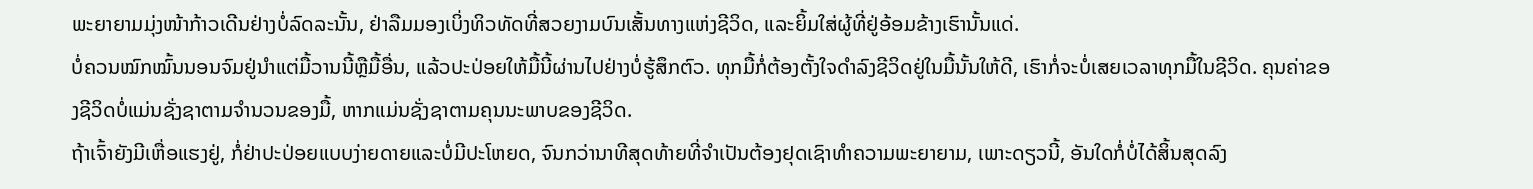ພະຍາຍາມມຸ່ງໜ້າກ້າວເດີນຢ່າງບໍ່ລົດລະນັ້ນ, ຢ່າລືມມອງເບິ່ງທິວທັດທີ່ສວຍງາມບົນເສັ້ນທາງແຫ່ງຊີວິດ, ແລະຍິ້ມໃສ່ຜູ້ທີ່ຢູ່ອ້ອມຂ້າງເຮົານັ້ນແດ່.
ບໍ່ຄວນໝົກໝົ້ນນອນຈົມຢູ່ນຳແຕ່ມື້ວານນີ້ຫຼືມື້ອື່ນ, ແລ້ວປະປ່ອຍໃຫ້ມື້ນີ້ຜ່ານໄປຢ່າງບໍ່ຮູ້ສຶກຕົວ. ທຸກມື້ກໍ່ຕ້ອງຕັ້ງໃຈດຳລົງຊີວິດຢູ່ໃນມື້ນັ້ນໃຫ້ດີ, ເຮົາກໍ່ຈະບໍ່ເສຍເວລາທຸກມື້ໃນຊີວິດ. ຄຸນຄ່າຂອງຊີວິດບໍ່ແມ່ນຊັ່ງຊາຕາມຈຳນວນຂອງມື້, ຫາກແມ່ນຊັ່ງຊາຕາມຄຸນນະພາບຂອງຊີວິດ.
ຖ້າເຈົ້າຍັງມີເຫື່ອແຮງຢູ່, ກໍ່ຢ່າປະປ່ອຍແບບງ່າຍດາຍແລະບໍ່ມີປະໂຫຍດ, ຈົນກວ່ານາທີສຸດທ້າຍທີ່ຈຳເປັນຕ້ອງຢຸດເຊົາທຳຄວາມພະຍາຍາມ, ເພາະດຽວນີ້, ອັນໃດກໍ່ບໍ່ໄດ້ສິ້ນສຸດລົງ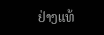ຢ່າງແທ້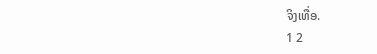ຈິງເທື່ອ.
1 2